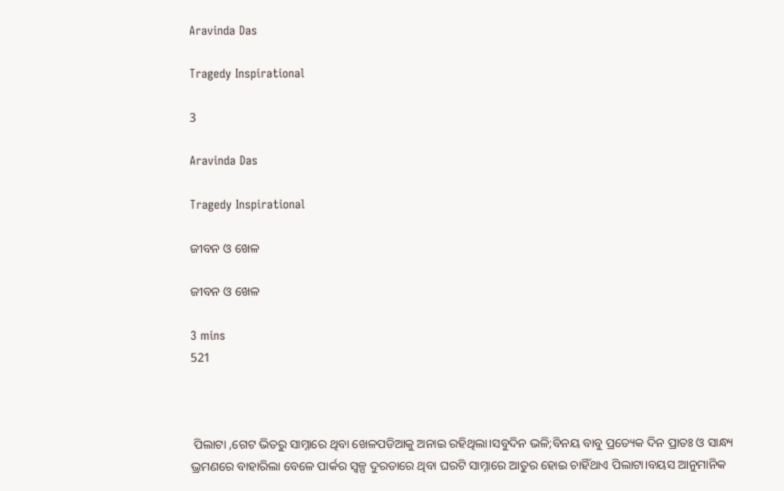Aravinda Das

Tragedy Inspirational

3

Aravinda Das

Tragedy Inspirational

ଜୀବନ ଓ ଖେଳ

ଜୀବନ ଓ ଖେଳ

3 mins
521



 ପିଲାଟା ,ଗେଟ ଭିତରୁ ସାମ୍ନାରେ ଥିବା ଖେଳପଡିଆକୁ ଅନାଇ ରହିଥିଲା।ସବୁଦିନ ଭଳି;ବିନୟ ବାବୁ ପ୍ରତ୍ୟେକ ଦିନ ପ୍ରାତଃ ଓ ସାନ୍ଧ୍ୟ ଭ୍ରମଣରେ ବାହାରିଲା ବେଳେ ପାର୍କର ସ୍ୱଳ୍ପ ଦୁରତାରେ ଥିବା ଘରଟି ସାମ୍ନାରେ ଆତୁର ହୋଇ ଚାହିଁଥାଏ ପିଲାଟା।ବୟସ ଆନୁମାନିକ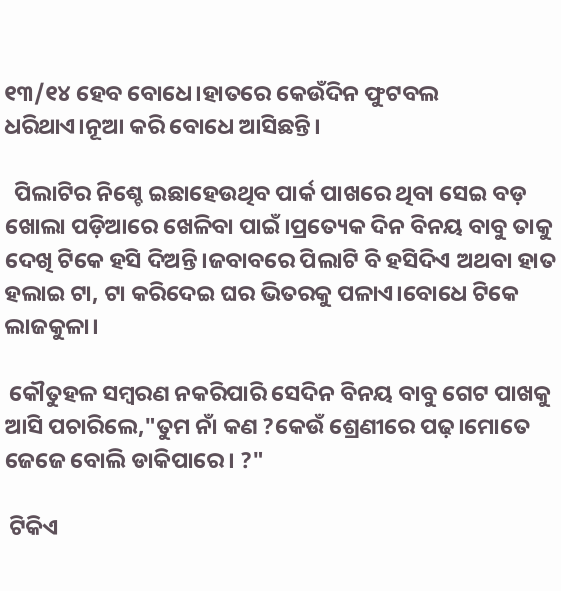୧୩/୧୪ ହେବ ବୋଧେ।ହାତରେ କେଉଁଦିନ ଫୁଟବଲ ଧରିଥାଏ।ନୂଆ କରି ବୋଧେ ଆସିଛନ୍ତି।

  ପିଲାଟିର ନିଶ୍ଚେ ଇଛାହେଉଥିବ ପାର୍କ ପାଖରେ ଥିବା ସେଇ ବଡ଼ ଖୋଲା ପଡ଼ିଆରେ ଖେଳିବା ପାଇଁ।ପ୍ରତ୍ୟେକ ଦିନ ବିନୟ ବାବୁ ତାକୁ ଦେଖି ଟିକେ ହସି ଦିଅନ୍ତି।ଜବାବରେ ପିଲାଟି ବି ହସିଦିଏ ଅଥବା ହାତ ହଲାଇ ଟା, ଟା କରିଦେଇ ଘର ଭିତରକୁ ପଳାଏ।ବୋଧେ ଟିକେ ଲାଜକୁଳା।

 କୌତୁହଳ ସମ୍ବରଣ ନକରିପାରି ସେଦିନ ବିନୟ ବାବୁ ଗେଟ ପାଖକୁ ଆସି ପଚାରିଲେ,"ତୁମ ନାଁ କଣ ?କେଉଁ ଶ୍ରେଣୀରେ ପଢ଼।ମୋତେ ଜେଜେ ବୋଲି ଡାକିପାରେ। ?"

 ଟିକିଏ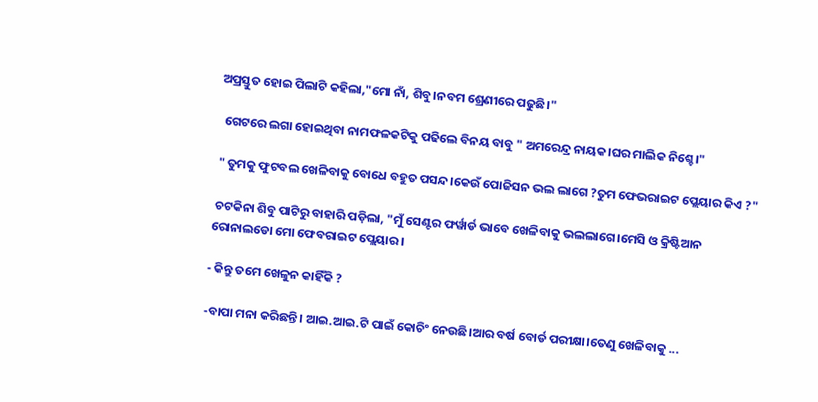ଅପ୍ରସ୍ତୁତ ହୋଇ ପିଲାଟି କହିଲା,"ମୋ ନାଁ, ଶିବୁ।ନବମ ଶ୍ରେଣୀରେ ପଢୁଛି।"

  ଗେଟରେ ଲଗା ହୋଇଥିବା ନାମଫଳକଟିକୁ ପଢିଲେ ବିନୟ ବାବୁ " ଅମରେନ୍ଦ୍ର ନାୟକ।ଘର ମାଲିକ ନିଶ୍ଚେ।"

 " ତୁମକୁ ଫୁଟବଲ ଖେଳିବାକୁ ବୋଧେ ବହୁତ ପସନ୍ଦ।କେଉଁ ପୋଜିସନ ଭଲ ଲାଗେ ?ତୁମ ଫେଭରାଇଟ ପ୍ଲେୟାର କିଏ ?"

 ଚଟକିନା ଶିବୁ ପାଟିରୁ ବାହାରି ପଡ଼ିଲା, "ମୁଁ ସେଣ୍ଟର ଫର୍ୱାର୍ଡ ଭାବେ ଖେଳିବାକୁ ଭଲଲାଗେ।ମେସି ଓ କ୍ରିଷ୍ଟିଆନ ରୋନାଲଡୋ ମୋ ଫେବରାଇଟ ପ୍ଲେୟାର।

- କିନ୍ତୁ ତମେ ଖେଳୁନ କାହିଁକି ?

-ବାପା ମନା କରିଛନ୍ତି। ଆଇ.ଆଇ.ଟି ପାଇଁ କୋଚିଂ ନେଉଛି।ଆର ବର୍ଷ ବୋର୍ଡ ପରୀକ୍ଷା।ତେଣୁ ଖେଳିବାକୁ ...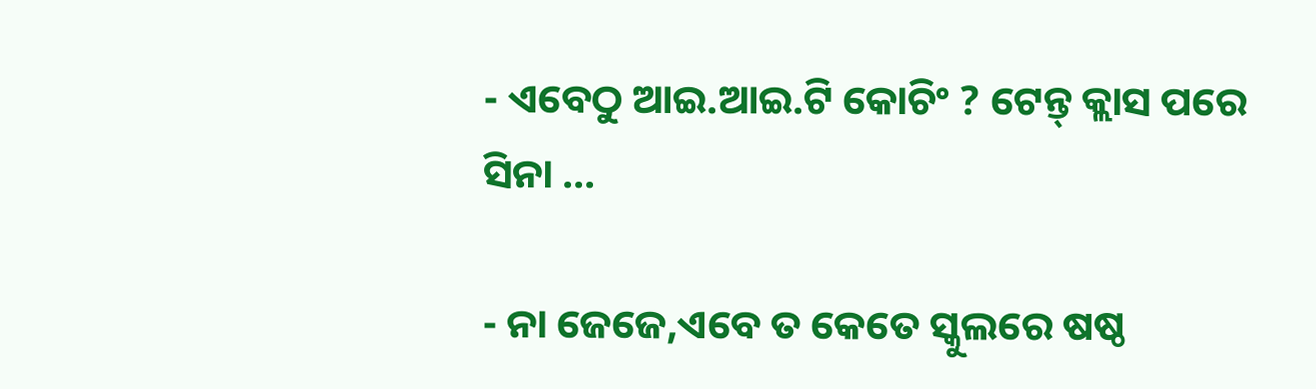- ଏବେଠୁ ଆଇ.ଆଇ.ଟି କୋଚିଂ ? ଟେନ୍ତ୍ କ୍ଲାସ ପରେ ସିନା ...

- ନା ଜେଜେ,ଏବେ ତ କେତେ ସ୍କୁଲରେ ଷଷ୍ଠ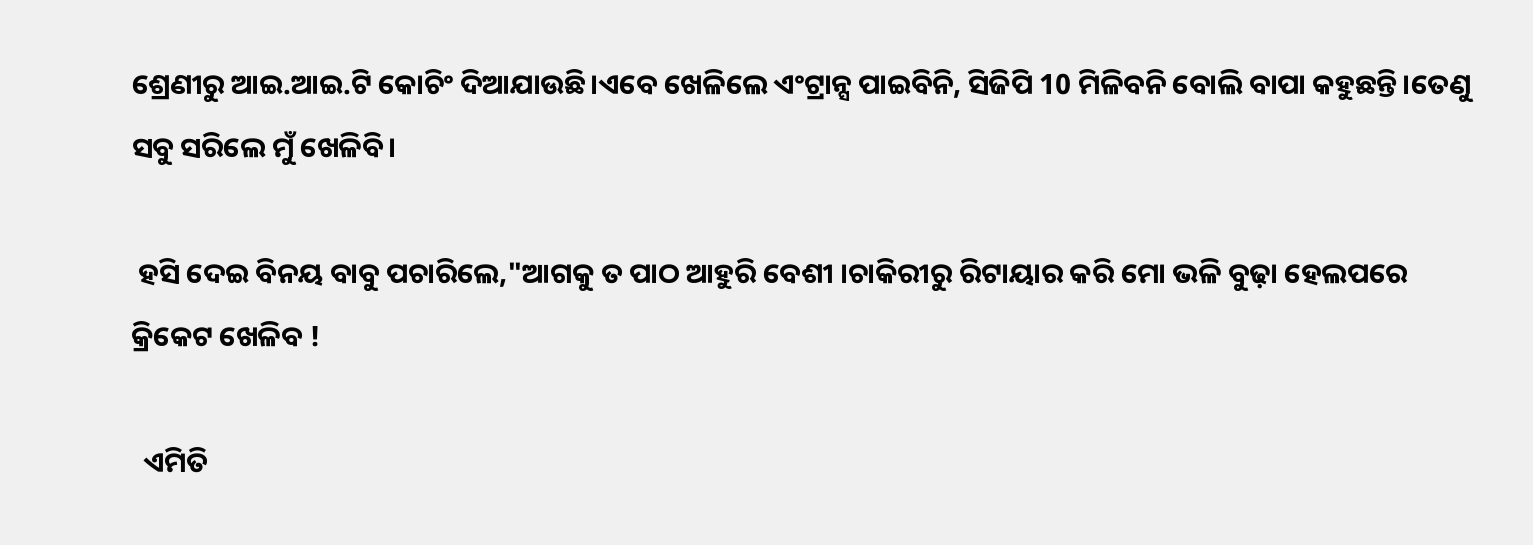ଶ୍ରେଣୀରୁ ଆଇ.ଆଇ.ଟି କୋଚିଂ ଦିଆଯାଉଛି।ଏବେ ଖେଳିଲେ ଏଂଟ୍ରାନ୍ସ ପାଇବିନି, ସିଜିପି 10 ମିଳିବନି ବୋଲି ବାପା କହୁଛନ୍ତି।ତେଣୁ ସବୁ ସରିଲେ ମୁଁ ଖେଳିବି।

 ହସି ଦେଇ ବିନୟ ବାବୁ ପଚାରିଲେ,"ଆଗକୁ ତ ପାଠ ଆହୁରି ବେଶୀ ।ଚାକିରୀରୁ ରିଟାୟାର କରି ମୋ ଭଳି ବୁଢ଼ା ହେଲପରେ କ୍ରିକେଟ ଖେଳିବ !

  ଏମିତି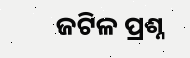ଜଟିଳ ପ୍ରଶ୍ନ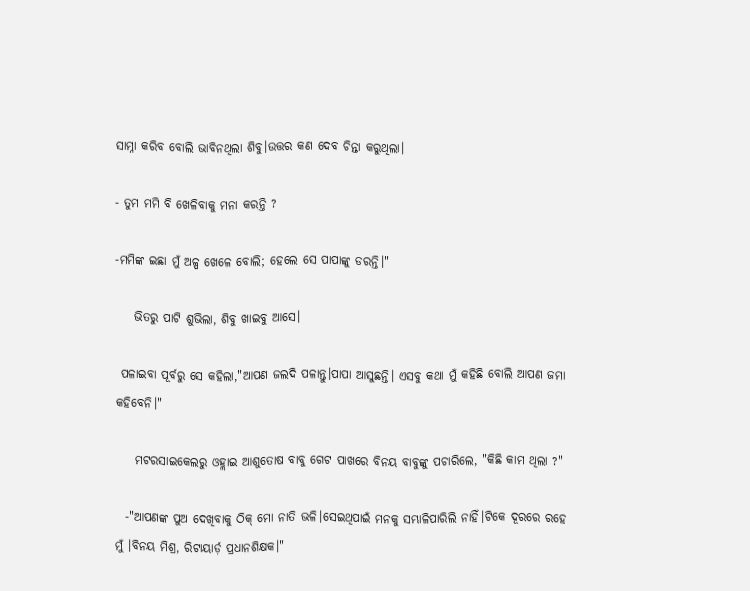ସାମ୍ନା କରିବ ବୋଲି ଭାବିନଥିଲା ଶିବୁ।ଉତ୍ତର କଣ ଦେବ ଚିନ୍ତା କରୁଥିଲା।

- ତୁମ ମମି ବି ଖେଳିବାକୁ ମନା କରନ୍ତି ?

-ମମିଙ୍କ ଇଛା ମୁଁ ଅଳ୍ପ ଖେଳେ ବୋଲି; ହେଲେ ସେ ପାପାଙ୍କୁ ଡରନ୍ତି।"

    ଭିତରୁ ପାଟି ଶୁଭିଲା, ଶିବୁ ଖାଇବୁ ଆସେ।

 ପଳାଇବା ପୂର୍ବରୁ ସେ କହିଲା,"ଆପଣ ଜଲଦି ପଳାନ୍ତୁ।ପାପା ଆସୁଛନ୍ତି। ଏସବୁ କଥା ମୁଁ କହିଛି ବୋଲି ଆପଣ ଜମା କହିବେନି।"

    ମଟରସାଇକେଲରୁ ଓହ୍ଲାଇ ଆଶୁତୋଷ ବାବୁ ଗେଟ ପାଖରେ ବିନୟ ବାବୁଙ୍କୁ ପଚାରିଲେ, "କିଛି କାମ ଥିଲା ?"

  -"ଆପଣଙ୍କ ପୁଅ ଦେଖିବାକୁ ଠିକ୍ ମୋ ନାତି ଭଳି।ସେଇଥିପାଇଁ ମନକୁ ସମ୍ଭାଳିପାରିଲି ନାହିଁ।ଟିକେ ଦୂରରେ ରହେ ମୁଁ ।ବିନୟ ମିଶ୍ର, ରିଟାୟାର୍ଡ଼ ପ୍ରଧାନଶିକ୍ଷକ।"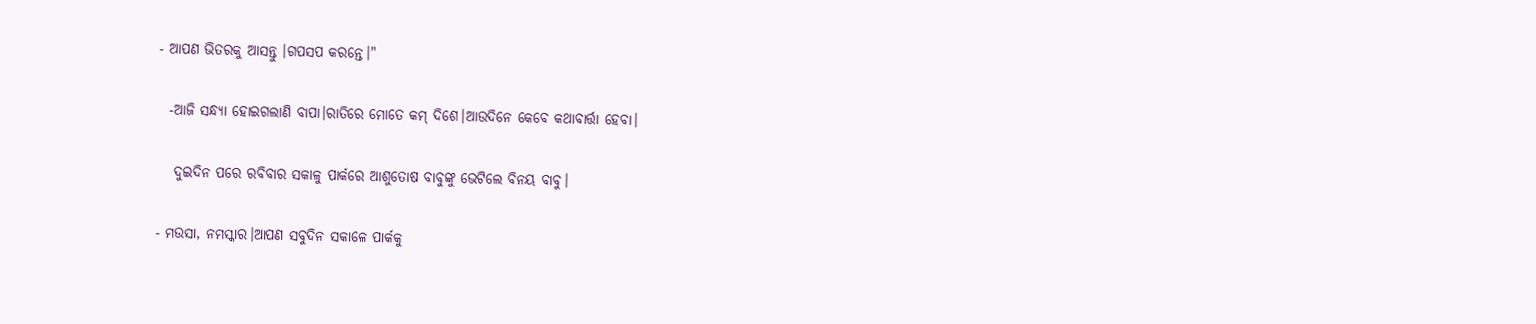- ଆପଣ ଭିତରକୁ ଆସନ୍ତୁ ।ଗପସପ କରନ୍ତେ।"

  -ଆଜି ସନ୍ଧ୍ୟା ହୋଇଗଲାଣି ବାପା।ରାତିରେ ମୋତେ କମ୍ ଦିଶେ।ଆଉଦିନେ କେବେ କଥାବାର୍ତ୍ତା ହେବା।

   ଦୁଇଦିନ ପରେ ରବିବାର ସକାଳୁ ପାର୍କରେ ଆଶୁତୋଷ ବାବୁଙ୍କୁ ଭେଟିଲେ ବିନୟ ବାବୁ।

- ମଉସା, ନମସ୍କାର।ଆପଣ ସବୁଦିନ ସକାଳେ ପାର୍କକୁ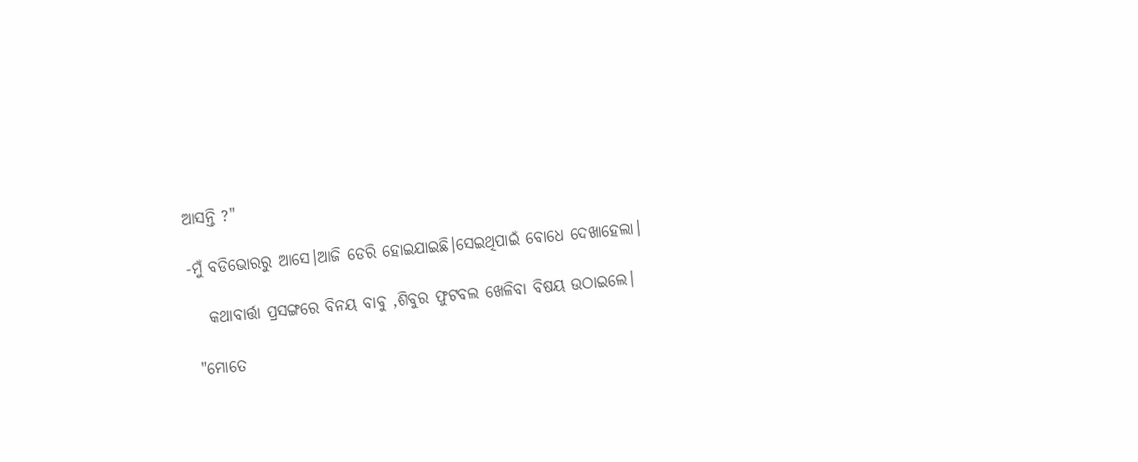ଆସନ୍ତି ?"

-ମୁଁ ବଡିଭୋରରୁ ଆସେ।ଆଜି ଡେରି ହୋଇଯାଇଛି।ସେଇଥିପାଇଁ ବୋଧେ ଦେଖାହେଲା।

   କଥାବାର୍ତ୍ତା ପ୍ରସଙ୍ଗରେ ବିନୟ ବାବୁ ,ଶିବୁର ଫୁଟବଲ ଖେଳିବା ବିଷୟ ଉଠାଇଲେ।

 "ମୋତେ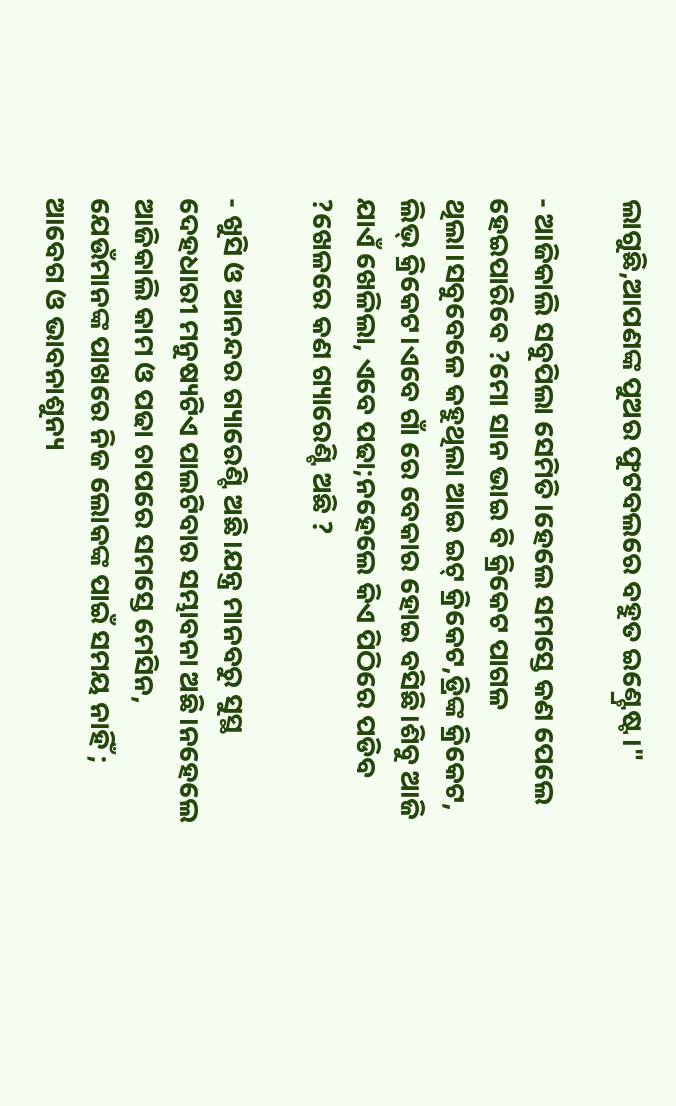ଲାଗୁଛି,ଆପଣଙ୍କ ପୁଅର ଫୁଟବଲରେ ବହୁତ ଇଣ୍ଟ୍ରେଷ୍ଟ।"

- ଆଜିକାଲି ସବୁପିଲା ସେମିତି।ହେଲେ ସମସ୍ତେ କଣ ପେଲେ ହେଇପାରିବେ ?ମୋ ସାନ ଭାଇ ବି କ୍ରିକେଟ ପାଗଳ ଥିଲା।ସବୁବେଳେ କହୁଥିଲା ଆଇ ଇଟ୍ କ୍ରିକେଟ,ଡ୍ରିଙ୍କ କ୍ରିକେଟ, ଲିଭ୍ କ୍ରିକେଟ।ଏବେ ଗାଁ ରେ ବେକାର ହୋଇ ବସିଛି।ଶିବୁ ଆଜି ଯାଏଁ ଖେଳିଲା, ଏବେ ପଢା;ନହେଲେ କିଏ ପିଠିରେ ପଡିବ ?ଖେଳରେ କଣ ଗ୍ୟାରେଣ୍ଟି ଅଛି ?

- ଖୁସି ଓ ଆନନ୍ଦର ଗ୍ୟାରେଣ୍ଟି ଅଛି।ଯନ୍ତ୍ର ମାନବରୁ ସୁସ୍ଥ ଦେହଧାରୀ ମନୁଷ୍ୟଟିଏ ପାଲଟିବାର ସମ୍ଭାବନା ଅଛି।ନହେଲେ ଆଜିକାଲି କାମ ଓ ପଢା ଚାପରେ ସମସ୍ତେ ମେସିନ, ଯେଉଁମାନଙ୍କ ପାଖରେ ନିଜ ଲୋକଙ୍କ ପାଇଁ ସମୟ ନାହିଁ ; ଆବେଗ ଓ ଭାବନାଶୁନ୍ୟ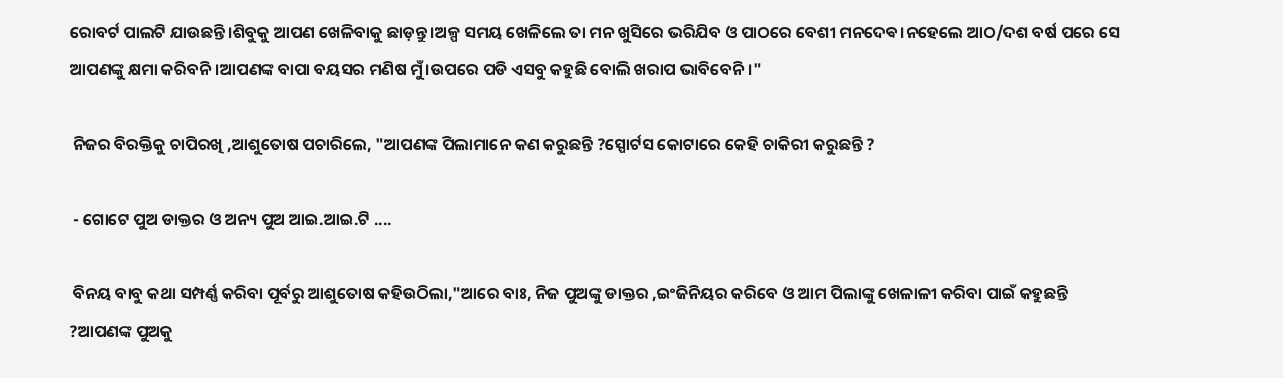ରୋବର୍ଟ ପାଲଟି ଯାଉଛନ୍ତି।ଶିବୁକୁ ଆପଣ ଖେଳିବାକୁ ଛାଡ଼ନ୍ତୁ।ଅଳ୍ପ ସମୟ ଖେଳିଲେ ତା ମନ ଖୁସିରେ ଭରିଯିବ ଓ ପାଠରେ ବେଶୀ ମନଦେଵ।ନହେଲେ ଆଠ/ଦଶ ବର୍ଷ ପରେ ସେ ଆପଣଙ୍କୁ କ୍ଷମା କରିବନି।ଆପଣଙ୍କ ବାପା ବୟସର ମଣିଷ ମୁଁ।ଉପରେ ପଡି ଏସବୁ କହୁଛି ବୋଲି ଖରାପ ଭାବିବେନି।"

 ନିଜର ବିରକ୍ତିକୁ ଚାପିରଖି ,ଆଶୁତୋଷ ପଚାରିଲେ, "ଆପଣଙ୍କ ପିଲାମାନେ କଣ କରୁଛନ୍ତି ?ସ୍ପୋର୍ଟସ କୋଟାରେ କେହି ଚାକିରୀ କରୁଛନ୍ତି ?

 - ଗୋଟେ ପୁଅ ଡାକ୍ତର ଓ ଅନ୍ୟ ପୁଅ ଆଇ.ଆଇ.ଟି ....

 ବିନୟ ବାବୁ କଥା ସମ୍ପର୍ଣ୍ଣ କରିବା ପୂର୍ବରୁ ଆଶୁତୋଷ କହିଉଠିଲା,"ଆରେ ବାଃ, ନିଜ ପୁଅଙ୍କୁ ଡାକ୍ତର ,ଇଂଜିନିୟର କରିବେ ଓ ଆମ ପିଲାଙ୍କୁ ଖେଳାଳୀ କରିବା ପାଇଁ କହୁଛନ୍ତି ?ଆପଣଙ୍କ ପୁଅକୁ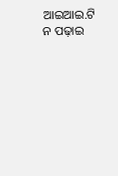ଆଇଆଇ.ଟି ନ ପଢ଼ାଇ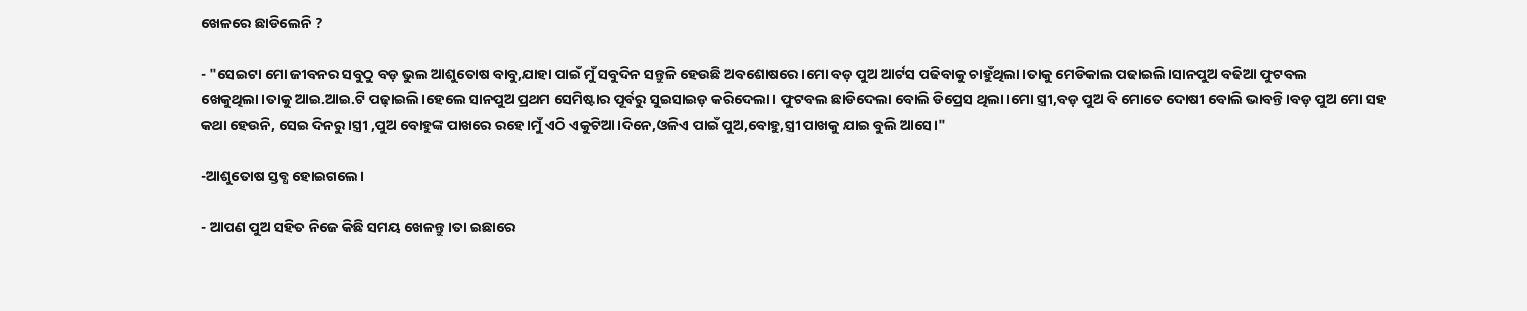ଖେଳରେ ଛାଡିଲେନି ?

- "ସେଇଟା ମୋ ଜୀବନର ସବୁଠୁ ବଡ଼ ଭୁଲ ଆଶୁତୋଷ ବାବୁ,ଯାହା ପାଇଁ ମୁଁ ସବୁଦିନ ସନ୍ତୁଳି ହେଉଛି ଅବଶୋଷରେ।ମୋ ବଡ଼ ପୁଅ ଆର୍ଟସ ପଢିବାକୁ ଚାହୁଁଥିଲା।ତାକୁ ମେଡିକାଲ ପଢାଇଲି।ସାନପୁଅ ବଢିଆ ଫୁଟବଲ ଖେକୁଥିଲା।ତାକୁ ଆଇ.ଆଇ.ଟି ପଢ଼ାଇଲି।ହେଲେ ସାନପୁଅ ପ୍ରଥମ ସେମିଷ୍ଟାର ପୂର୍ବରୁ ସୁଇସାଇଡ଼ କରିଦେଲା। ଫୁଟବଲ ଛାଡିଦେଲା ବୋଲି ଡିପ୍ରେସ ଥିଲା।ମୋ ସ୍ତ୍ରୀ,ବଡ଼ ପୁଅ ବି ମୋତେ ଦୋଷୀ ବୋଲି ଭାବନ୍ତି।ବଡ଼ ପୁଅ ମୋ ସହ କଥା ହେଉନି, ସେଇ ଦିନରୁ।ସ୍ତ୍ରୀ ,ପୁଅ ବୋହୁଙ୍କ ପାଖରେ ରହେ।ମୁଁ ଏଠି ଏକୁଟିଆ।ଦିନେ,ଓଳିଏ ପାଇଁ ପୁଅ,ବୋହୁ,ସ୍ତ୍ରୀ ପାଖକୁ ଯାଇ ବୁଲି ଆସେ।"

-ଆଶୁତୋଷ ସ୍ତବ୍ଧ ହୋଇଗଲେ।

- ଆପଣ ପୁଅ ସହିତ ନିଜେ କିଛି ସମୟ ଖେଳନ୍ତୁ।ତା ଇଛାରେ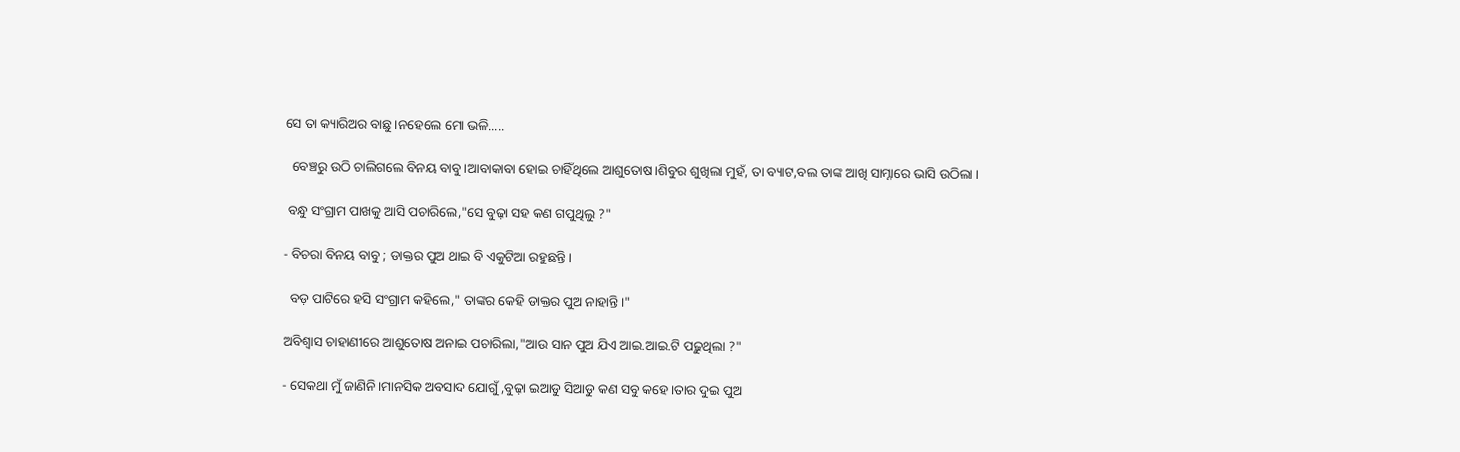ସେ ତା କ୍ୟାରିଅର ବାଛୁ।ନହେଲେ ମୋ ଭଳି.....

  ବେଞ୍ଚରୁ ଉଠି ଚାଲିଗଲେ ବିନୟ ବାବୁ।ଆବାକାବା ହୋଇ ଚାହିଁଥିଲେ ଆଶୁତୋଷ।ଶିବୁର ଶୁଖିଲା ମୁହଁ, ତା ବ୍ୟାଟ,ବଲ ତାଙ୍କ ଆଖି ସାମ୍ନାରେ ଭାସି ଉଠିଲା ।

 ବନ୍ଧୁ ସଂଗ୍ରାମ ପାଖକୁ ଆସି ପଚାରିଲେ,"ସେ ବୁଢ଼ା ସହ କଣ ଗପୁଥିଲୁ ?"

- ବିଚରା ବିନୟ ବାବୁ ; ଡାକ୍ତର ପୁଅ ଥାଇ ବି ଏକୁଟିଆ ରହୁଛନ୍ତି।

  ବଡ଼ ପାଟିରେ ହସି ସଂଗ୍ରାମ କହିଲେ," ତାଙ୍କର କେହି ଡାକ୍ତର ପୁଅ ନାହାନ୍ତି।"

ଅବିଶ୍ବାସ ଚାହାଣୀରେ ଆଶୁତୋଷ ଅନାଇ ପଚାରିଲା,"ଆଉ ସାନ ପୁଅ ଯିଏ ଆଇ.ଆଇ.ଟି ପଢ଼ୁଥିଲା ?"

- ସେକଥା ମୁଁ ଜାଣିନି।ମାନସିକ ଅବସାଦ ଯୋଗୁଁ ,ବୁଢ଼ା ଇଆଡୁ ସିଆଡୁ କଣ ସବୁ କହେ।ତାର ଦୁଇ ପୁଅ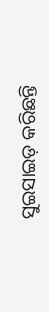ସୁଇସାଇଡ଼ କରିଛନ୍ତି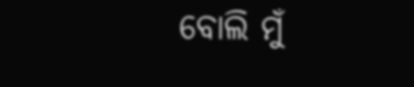ବୋଲି ମୁଁ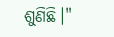ଶୁଣିଛି।"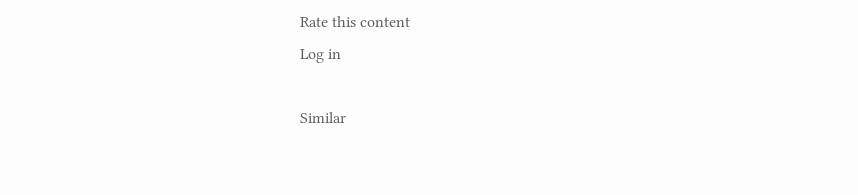Rate this content
Log in

Similar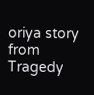oriya story from Tragedy